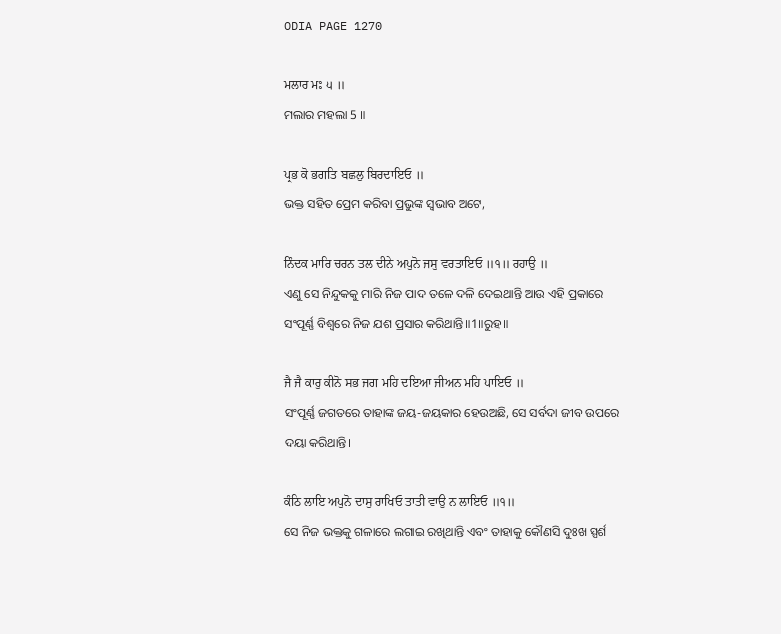ODIA PAGE 1270

ਮਲਾਰ ਮਃ ੫ ॥
ମଲାର ମହଲା 5 ॥

ਪ੍ਰਭ ਕੋ ਭਗਤਿ ਬਛਲੁ ਬਿਰਦਾਇਓ ॥
ଭକ୍ତ ସହିତ ପ୍ରେମ କରିବା ପ୍ରଭୁଙ୍କ ସ୍ଵଭାବ ଅଟେ,

ਨਿੰਦਕ ਮਾਰਿ ਚਰਨ ਤਲ ਦੀਨੇ ਅਪੁਨੋ ਜਸੁ ਵਰਤਾਇਓ ॥੧॥ ਰਹਾਉ ॥
ଏଣୁ ସେ ନିନ୍ଦୁକକୁ ମାରି ନିଜ ପାଦ ତଳେ ଦଳି ଦେଇଥାନ୍ତି ଆଉ ଏହି ପ୍ରକାରେ ସଂପୂର୍ଣ୍ଣ ବିଶ୍ଵରେ ନିଜ ଯଶ ପ୍ରସାର କରିଥାନ୍ତି॥1॥ରୁହ॥

ਜੈ ਜੈ ਕਾਰੁ ਕੀਨੋ ਸਭ ਜਗ ਮਹਿ ਦਇਆ ਜੀਅਨ ਮਹਿ ਪਾਇਓ ॥
ସଂପୂର୍ଣ୍ଣ ଜଗତରେ ତାହାଙ୍କ ଜୟ-ଜୟକାର ହେଉଅଛି, ସେ ସର୍ବଦା ଜୀବ ଉପରେ ଦୟା କରିଥାନ୍ତି।

ਕੰਠਿ ਲਾਇ ਅਪੁਨੋ ਦਾਸੁ ਰਾਖਿਓ ਤਾਤੀ ਵਾਉ ਨ ਲਾਇਓ ॥੧॥
ସେ ନିଜ ଭକ୍ତକୁ ଗଳାରେ ଲଗାଇ ରଖିଥାନ୍ତି ଏବଂ ତାହାକୁ କୌଣସି ଦୁଃଖ ସ୍ପର୍ଶ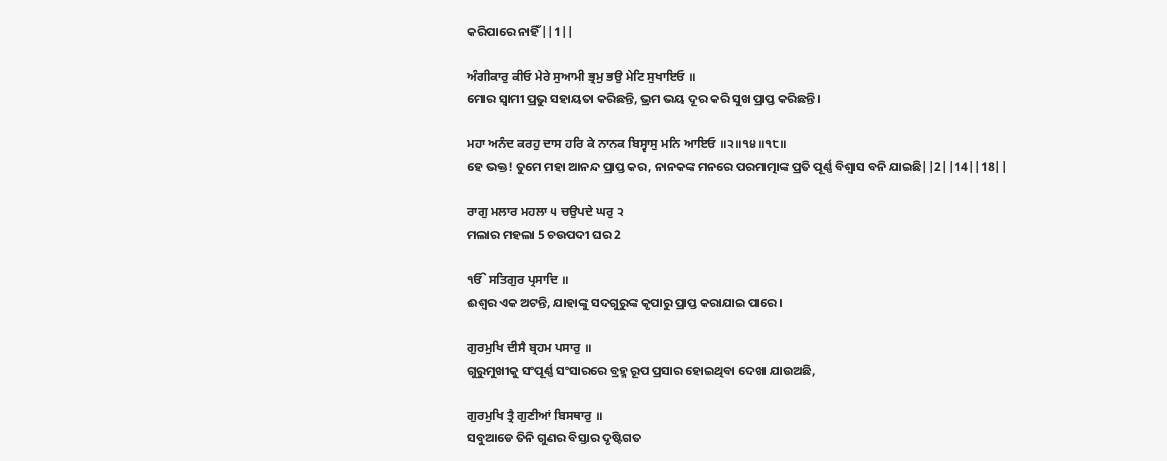କରିପାରେ ନାହିଁ||1||

ਅੰਗੀਕਾਰੁ ਕੀਓ ਮੇਰੇ ਸੁਆਮੀ ਭ੍ਰਮੁ ਭਉ ਮੇਟਿ ਸੁਖਾਇਓ ॥
ମୋର ସ୍ଵାମୀ ପ୍ରଭୁ ସହାୟତା କରିଛନ୍ତି, ଭ୍ରମ ଭୟ ଦୂର କରି ସୁଖ ପ୍ରାପ୍ତ କରିଛନ୍ତି।

ਮਹਾ ਅਨੰਦ ਕਰਹੁ ਦਾਸ ਹਰਿ ਕੇ ਨਾਨਕ ਬਿਸ੍ਵਾਸੁ ਮਨਿ ਆਇਓ ॥੨॥੧੪॥੧੮॥
ହେ ଭକ୍ତ! ତୁମେ ମହା ଆନନ୍ଦ ପ୍ରାପ୍ତ କର, ନାନକଙ୍କ ମନରେ ପରମାତ୍ମାଙ୍କ ପ୍ରତି ପୂର୍ଣ୍ଣ ବିଶ୍ଵାସ ବନି ଯାଇଛି||2||14||18||

ਰਾਗੁ ਮਲਾਰ ਮਹਲਾ ੫ ਚਉਪਦੇ ਘਰੁ ੨
ମଲାର ମହଲା 5 ଚଉପଦୀ ଘର 2

ੴ ਸਤਿਗੁਰ ਪ੍ਰਸਾਦਿ ॥
ଈଶ୍ଵର ଏକ ଅଟନ୍ତି, ଯାହାଙ୍କୁ ସଦଗୁରୁଙ୍କ କୃପାରୁ ପ୍ରାପ୍ତ କରାଯାଇ ପାରେ।

ਗੁਰਮੁਖਿ ਦੀਸੈ ਬ੍ਰਹਮ ਪਸਾਰੁ ॥
ଗୁରୁମୁଖୀକୁ ସଂପୂର୍ଣ୍ଣ ସଂସାରରେ ବ୍ରହ୍ମ ରୂପ ପ୍ରସାର ହୋଇଥିବା ଦେଖା ଯାଉଅଛି,

ਗੁਰਮੁਖਿ ਤ੍ਰੈ ਗੁਣੀਆਂ ਬਿਸਥਾਰੁ ॥
ସବୁଆଡେ ତିନି ଗୁଣର ବିସ୍ତାର ଦୃଷ୍ଟିଗତ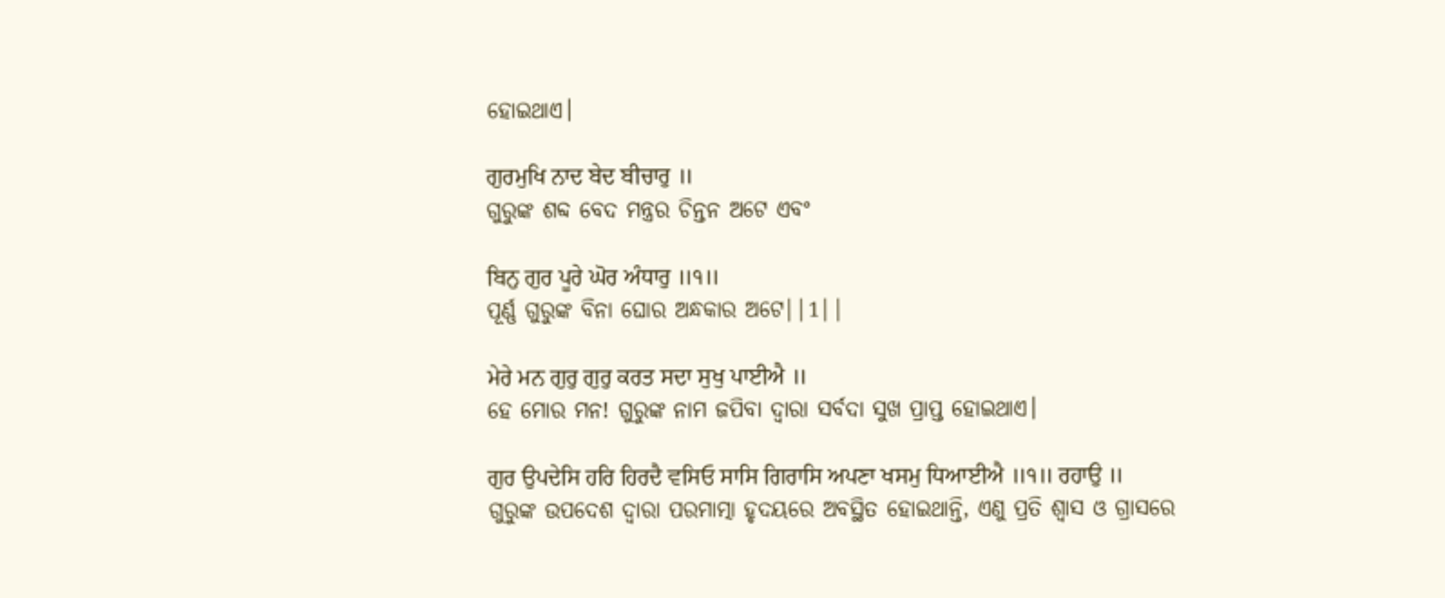ହୋଇଥାଏ।

ਗੁਰਮੁਖਿ ਨਾਦ ਬੇਦ ਬੀਚਾਰੁ ॥
ଗୁରୁଙ୍କ ଶବ୍ଦ ବେଦ ମନ୍ତ୍ରର ଚିନ୍ତନ ଅଟେ ଏବଂ

ਬਿਨੁ ਗੁਰ ਪੂਰੇ ਘੋਰ ਅੰਧਾਰੁ ॥੧॥
ପୂର୍ଣ୍ଣ ଗୁରୁଙ୍କ ବିନା ଘୋର ଅନ୍ଧକାର ଅଟେ||1||

ਮੇਰੇ ਮਨ ਗੁਰੁ ਗੁਰੁ ਕਰਤ ਸਦਾ ਸੁਖੁ ਪਾਈਐ ॥
ହେ ମୋର ମନ! ଗୁରୁଙ୍କ ନାମ ଜପିବା ଦ୍ଵାରା ସର୍ବଦା ସୁଖ ପ୍ରାପ୍ତ ହୋଇଥାଏ।

ਗੁਰ ਉਪਦੇਸਿ ਹਰਿ ਹਿਰਦੈ ਵਸਿਓ ਸਾਸਿ ਗਿਰਾਸਿ ਅਪਣਾ ਖਸਮੁ ਧਿਆਈਐ ॥੧॥ ਰਹਾਉ ॥
ଗୁରୁଙ୍କ ଉପଦେଶ ଦ୍ଵାରା ପରମାତ୍ମା ହୃଦୟରେ ଅବସ୍ଥିତ ହୋଇଥାନ୍ତି, ଏଣୁ ପ୍ରତି ଶ୍ଵାସ ଓ ଗ୍ରାସରେ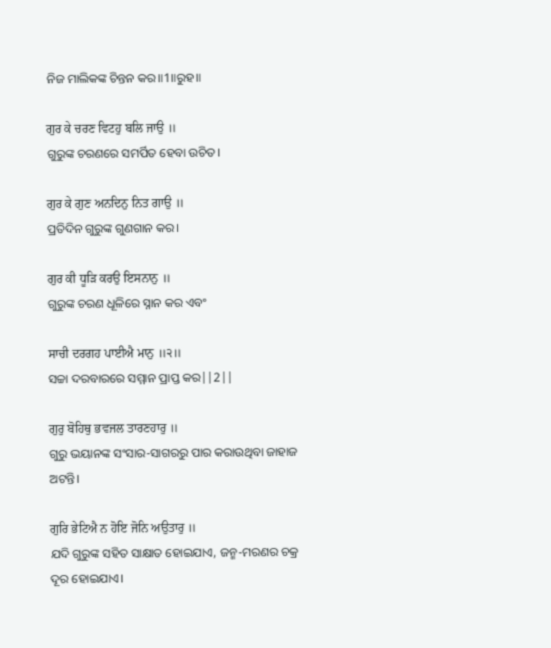ନିଜ ମାଲିକଙ୍କ ଚିନ୍ତନ କର॥1॥ରୁହ॥

ਗੁਰ ਕੇ ਚਰਣ ਵਿਟਹੁ ਬਲਿ ਜਾਉ ॥
ଗୁରୁଙ୍କ ଚରଣରେ ସମର୍ପିତ ହେବା ଉଚିତ।

ਗੁਰ ਕੇ ਗੁਣ ਅਨਦਿਨੁ ਨਿਤ ਗਾਉ ॥
ପ୍ରତିଦିନ ଗୁରୁଙ୍କ ଗୁଣଗାନ କର।

ਗੁਰ ਕੀ ਧੂੜਿ ਕਰਉ ਇਸਨਾਨੁ ॥
ଗୁରୁଙ୍କ ଚରଣ ଧୂଳିରେ ସ୍ନାନ କର ଏବଂ

ਸਾਚੀ ਦਰਗਹ ਪਾਈਐ ਮਾਨੁ ॥੨॥
ସଚ୍ଚା ଦରବାରରେ ସମ୍ମାନ ପ୍ରାପ୍ତ କର||2||

ਗੁਰੁ ਬੋਹਿਥੁ ਭਵਜਲ ਤਾਰਣਹਾਰੁ ॥
ଗୁରୁ ଭୟାନଙ୍କ ସଂସାର-ସାଗରରୁ ପାର କରାଉଥିବା ଜାହାଜ ଅଟନ୍ତି।

ਗੁਰਿ ਭੇਟਿਐ ਨ ਹੋਇ ਜੋਨਿ ਅਉਤਾਰੁ ॥
ଯଦି ଗୁରୁଙ୍କ ସହିତ ସାକ୍ଷାତ ହୋଇଯାଏ, ଜନ୍ମ-ମରଣର ଚକ୍ର ଦୂର ହୋଇଯାଏ।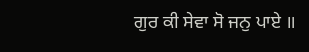ਗੁਰ ਕੀ ਸੇਵਾ ਸੋ ਜਨੁ ਪਾਏ ॥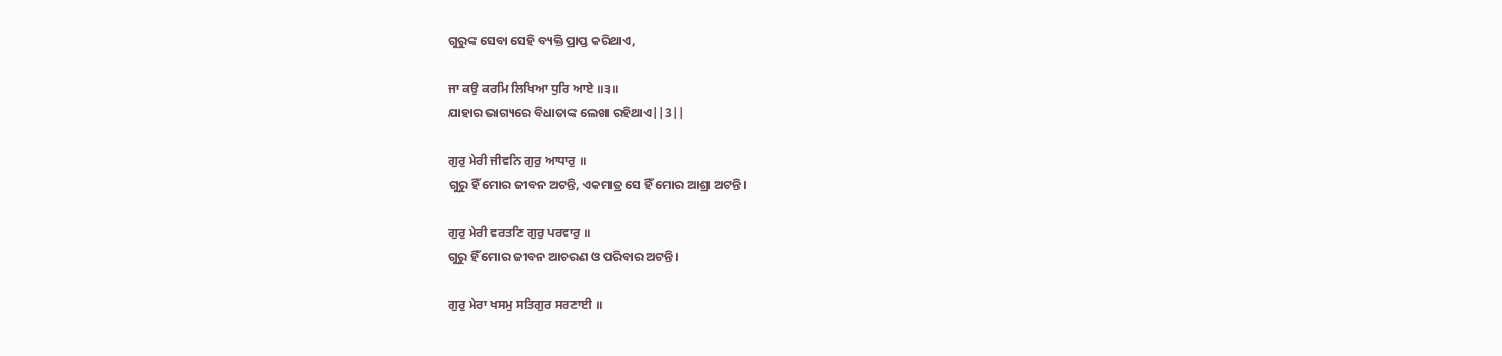ଗୁରୁଙ୍କ ସେବା ସେହି ବ୍ୟକ୍ତି ପ୍ରାପ୍ତ କରିଥାଏ,

ਜਾ ਕਉ ਕਰਮਿ ਲਿਖਿਆ ਧੁਰਿ ਆਏ ॥੩॥
ଯାହାର ଭାଗ୍ୟରେ ବିଧାତାଙ୍କ ଲେଖା ରହିଥାଏ||3||

ਗੁਰੁ ਮੇਰੀ ਜੀਵਨਿ ਗੁਰੁ ਆਧਾਰੁ ॥
ଗୁରୁ ହିଁ ମୋର ଜୀବନ ଅଟନ୍ତି, ଏକମାତ୍ର ସେ ହିଁ ମୋର ଆଶ୍ରା ଅଟନ୍ତି।

ਗੁਰੁ ਮੇਰੀ ਵਰਤਣਿ ਗੁਰੁ ਪਰਵਾਰੁ ॥
ଗୁରୁ ହିଁ ମୋର ଜୀବନ ଆଚରଣ ଓ ପରିବାର ଅଟନ୍ତି।

ਗੁਰੁ ਮੇਰਾ ਖਸਮੁ ਸਤਿਗੁਰ ਸਰਣਾਈ ॥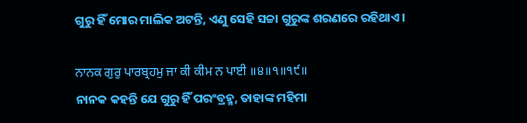ଗୁରୁ ହିଁ ମୋର ମାଲିକ ଅଟନ୍ତି, ଏଣୁ ସେହି ସଚ୍ଚା ଗୁରୁଙ୍କ ଶରଣରେ ରହିଥାଏ।

ਨਾਨਕ ਗੁਰੁ ਪਾਰਬ੍ਰਹਮੁ ਜਾ ਕੀ ਕੀਮ ਨ ਪਾਈ ॥੪॥੧॥੧੯॥
ନାନକ କହନ୍ତି ଯେ ଗୁରୁ ହିଁ ପରଂବ୍ରହ୍ମ, ତାହାଙ୍କ ମହିମା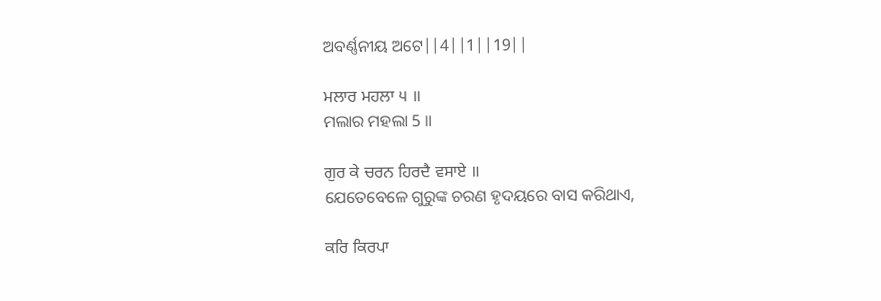ଅବର୍ଣ୍ଣନୀୟ ଅଟେ||4||1||19||

ਮਲਾਰ ਮਹਲਾ ੫ ॥
ମଲାର ମହଲା 5 ॥

ਗੁਰ ਕੇ ਚਰਨ ਹਿਰਦੈ ਵਸਾਏ ॥
ଯେତେବେଳେ ଗୁରୁଙ୍କ ଚରଣ ହୃଦୟରେ ବାସ କରିଥାଏ,

ਕਰਿ ਕਿਰਪਾ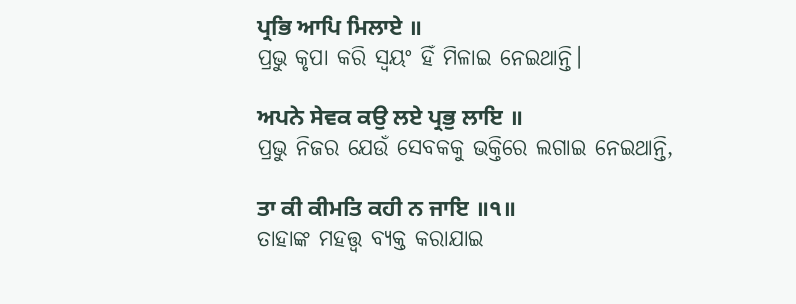ਪ੍ਰਭਿ ਆਪਿ ਮਿਲਾਏ ॥
ପ୍ରଭୁ କୃପା କରି ସ୍ଵୟଂ ହିଁ ମିଳାଇ ନେଇଥାନ୍ତି।

ਅਪਨੇ ਸੇਵਕ ਕਉ ਲਏ ਪ੍ਰਭੁ ਲਾਇ ॥
ପ୍ରଭୁ ନିଜର ଯେଉଁ ସେବକକୁ ଭକ୍ତିରେ ଲଗାଇ ନେଇଥାନ୍ତି,

ਤਾ ਕੀ ਕੀਮਤਿ ਕਹੀ ਨ ਜਾਇ ॥੧॥
ତାହାଙ୍କ ମହତ୍ତ୍ଵ ବ୍ୟକ୍ତ କରାଯାଇ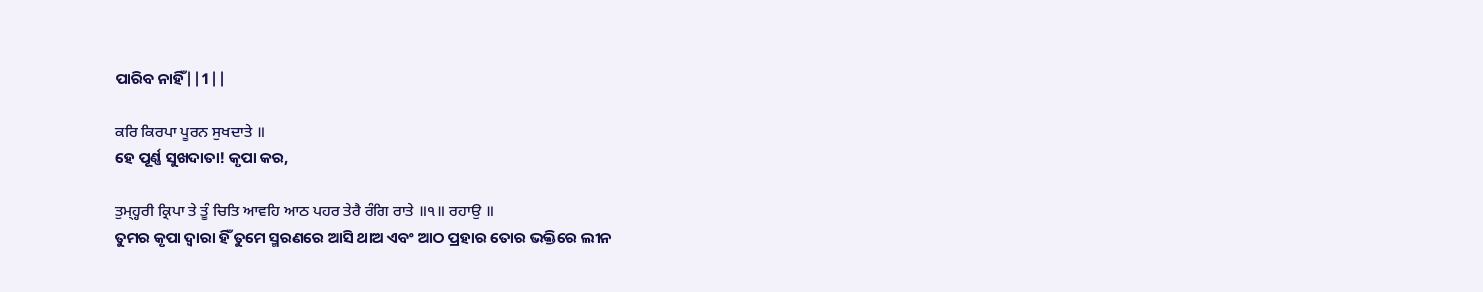ପାରିବ ନାହିଁ||1||

ਕਰਿ ਕਿਰਪਾ ਪੂਰਨ ਸੁਖਦਾਤੇ ॥
ହେ ପୂର୍ଣ୍ଣ ସୁଖଦାତା! କୃପା କର,

ਤੁਮ੍ਹ੍ਹਰੀ ਕ੍ਰਿਪਾ ਤੇ ਤੂੰ ਚਿਤਿ ਆਵਹਿ ਆਠ ਪਹਰ ਤੇਰੈ ਰੰਗਿ ਰਾਤੇ ॥੧॥ ਰਹਾਉ ॥
ତୁମର କୃପା ଦ୍ଵାରା ହିଁ ତୁମେ ସ୍ମରଣରେ ଆସି ଥାଅ ଏବଂ ଆଠ ପ୍ରହାର ତୋର ଭକ୍ତିରେ ଲୀନ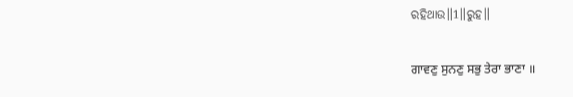ରହିଥାଉ॥1॥ରୁହ॥

ਗਾਵਣੁ ਸੁਨਣੁ ਸਭੁ ਤੇਰਾ ਭਾਣਾ ॥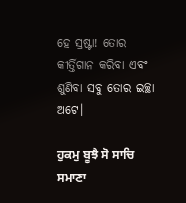ହେ ସ୍ରଷ୍ଟା! ତୋର କୀର୍ତ୍ତିଗାନ କରିବା ଏବଂ ଶୁଣିବା ସବୁ ତୋର ଇଚ୍ଛା ଅଟେ।

ਹੁਕਮੁ ਬੂਝੈ ਸੋ ਸਾਚਿ ਸਮਾਣਾ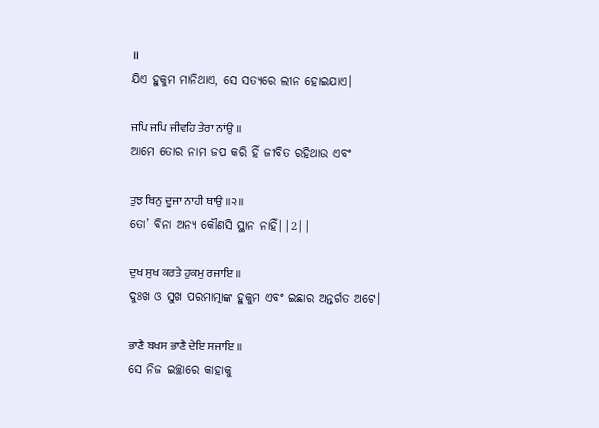॥
ଯିଏ ହୁକୁମ ମାନିଥାଏ, ସେ ସତ୍ୟରେ ଲୀନ ହୋଇଯାଏ।

ਜਪਿ ਜਪਿ ਜੀਵਹਿ ਤੇਰਾ ਨਾਂਉ ॥
ଆମେ ତୋର ନାମ ଜପ କରି ହିଁ ଜୀବିତ ରହିଥାଉ ଏବଂ

ਤੁਝ ਬਿਨੁ ਦੂਜਾ ਨਾਹੀ ਥਾਉ ॥੨॥
ତୋ’ ବିନା ଅନ୍ୟ କୌଣସି ସ୍ଥାନ ନାହିଁ||2||

ਦੁਖ ਸੁਖ ਕਰਤੇ ਹੁਕਮੁ ਰਜਾਇ ॥
ଦୁଃଖ ଓ ସୁଖ ପରମାତ୍ମାଙ୍କ ହୁକୁମ ଏବଂ ଇଛାର ଅନ୍ତର୍ଗତ ଅଟେ।

ਭਾਣੈ ਬਖਸ ਭਾਣੈ ਦੇਇ ਸਜਾਇ ॥
ସେ ନିଜ ଇଚ୍ଛାରେ କାହାକୁ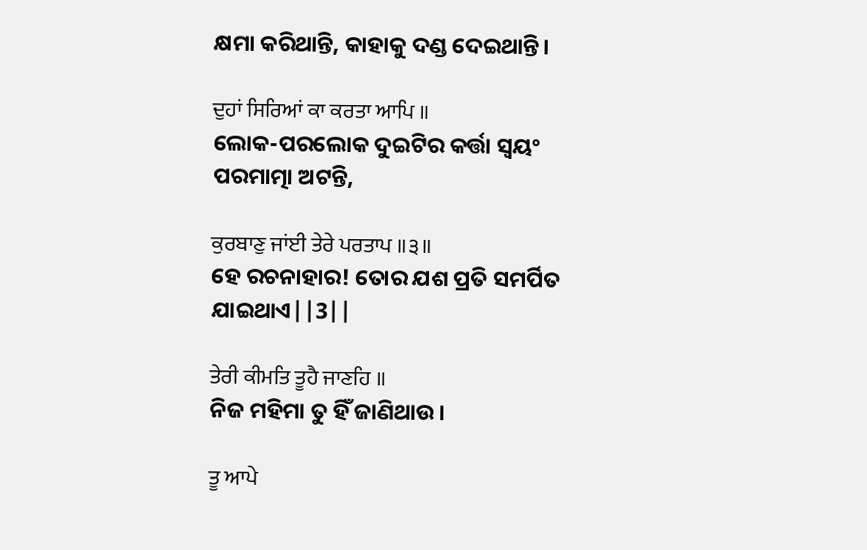କ୍ଷମା କରିଥାନ୍ତି, କାହାକୁ ଦଣ୍ଡ ଦେଇଥାନ୍ତି।

ਦੁਹਾਂ ਸਿਰਿਆਂ ਕਾ ਕਰਤਾ ਆਪਿ ॥
ଲୋକ-ପରଲୋକ ଦୁଇଟିର କର୍ତ୍ତା ସ୍ଵୟଂ ପରମାତ୍ମା ଅଟନ୍ତି,

ਕੁਰਬਾਣੁ ਜਾਂਈ ਤੇਰੇ ਪਰਤਾਪ ॥੩॥
ହେ ରଚନାହାର! ତୋର ଯଶ ପ୍ରତି ସମର୍ପିତ ଯାଇଥାଏ||3||

ਤੇਰੀ ਕੀਮਤਿ ਤੂਹੈ ਜਾਣਹਿ ॥
ନିଜ ମହିମା ତୁ ହିଁ ଜାଣିଥାଉ।

ਤੂ ਆਪੇ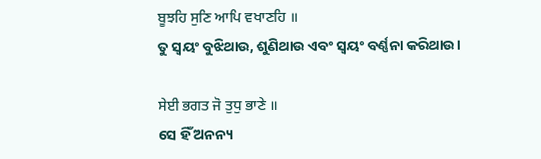ਬੂਝਹਿ ਸੁਣਿ ਆਪਿ ਵਖਾਣਹਿ ॥
ତୁ ସ୍ଵୟଂ ବୁଝିଥାଉ, ଶୁଣିଥାଉ ଏବଂ ସ୍ଵୟଂ ବର୍ଣ୍ଣନା କରିଥାଉ।

ਸੇਈ ਭਗਤ ਜੋ ਤੁਧੁ ਭਾਣੇ ॥
ସେ ହିଁ ଅନନ୍ୟ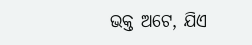ଭକ୍ତ ଅଟେ, ଯିଏ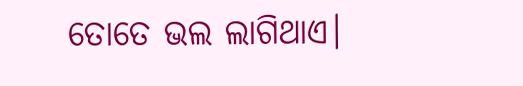ତୋତେ ଭଲ ଲାଗିଥାଏ।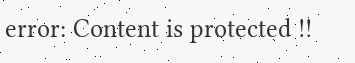error: Content is protected !!